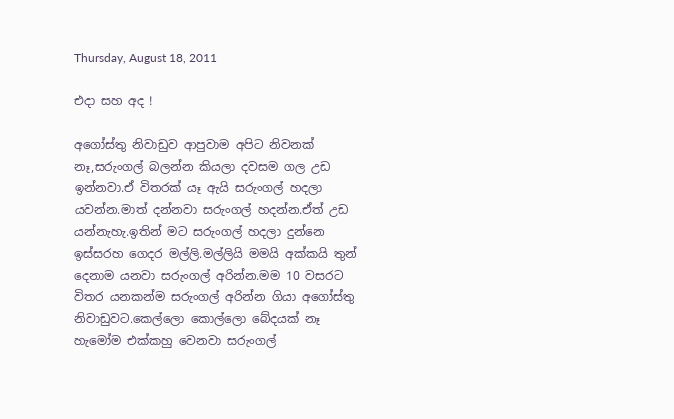Thursday, August 18, 2011

එදා සහ අද !

අගෝස්තු නිවාඩුව ආපුවාම අපිට නිවනක් නෑ,සරුංගල් බලන්න කියලා දවසම ගල උඩ ඉන්නවා.ඒ විතරක් යෑ ඇයි සරුංගල් හදලා යවන්න.මාත් දන්නවා සරුංගල් හදන්න.ඒත් උඩ යන්නැහැ.ඉතින් මට සරුංගල් හදලා දුන්නෙ ඉස්සරහ ගෙදර මල්ලි.මල්ලියි මමයි අක්කයි තුන් දෙනාම යනවා සරුංගල් අරින්න.මම 10 වසරට විතර යනකන්ම සරුංගල් අරින්න ගියා අගෝස්තු නිවාඩුවට.කෙල්ලො කොල්ලො බේදයක් නෑ හැමෝම එක්කහු වෙනවා සරුංගල්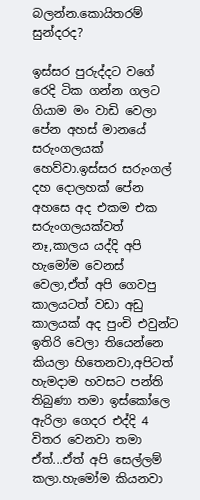බලන්න.කොයිතරම් සුන්දරද?

ඉස්සර පුරුද්දට වගේ රෙදි ටික ගන්න ගලට ගියාම මං වාඩි වෙලා පේන අහස් මානයේ සරුංගලයක් හෙව්වා.ඉස්සර සරුංගල් දහ දොලහක් පේන අහසෙ අද එකම එක සරුංගලයක්වත් නෑ,කාලය යද්දි අපි හැමෝම වෙනස් වෙලා,ඒත් අපි ගෙවපු කාලයටත් වඩා අඩු කාලයක් අද පුංචි එවුන්ට ඉතිරි වෙලා තියෙන්නෙ කියලා හිතෙනවා,අපිටත් හැමදාම හවසට පන්ති තිබුණා තමා ඉස්කෝලෙ ඇරිලා ගෙදර එද්දි 4 විතර වෙනවා තමා ඒත්...ඒත් අපි සෙල්ලම් කලා.හැමෝම කියනවා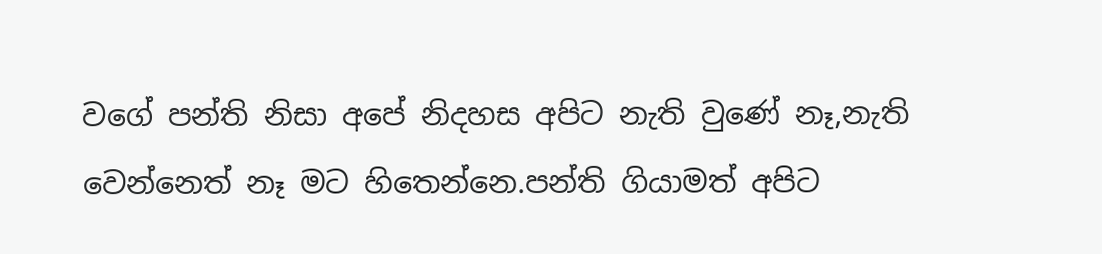වගේ පන්ති නිසා අපේ නිදහස අපිට නැති වුණේ නෑ,නැති වෙන්නෙත් නෑ මට හිතෙන්නෙ.පන්ති ගියාමත් අපිට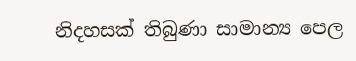නිදහසක් තිබුණා සාමාන්‍ය පෙල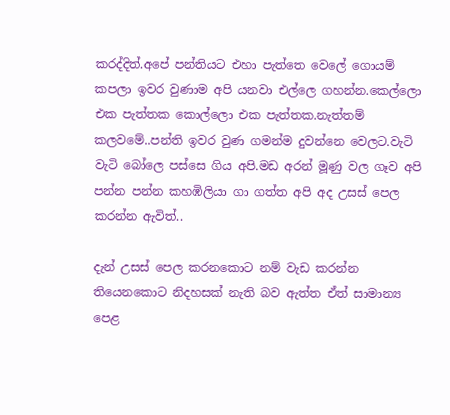කරද්දිත්.අපේ පන්තියට එහා පැත්තෙ වෙලේ ගොයම් කපලා ඉවර වුණාම අපි යනවා එල්ලෙ ගහන්න.කෙල්ලො එක පැත්තක කොල්ලො එක පැත්තක.නැත්තම් කලවමේ..පන්ති ඉවර වුණ ගමන්ම දුවන්නෙ වෙලට.වැටි වැටි බෝලෙ පස්සෙ ගිය අපි.මඩ අරන් මූණු වල ගෑව අපි පන්න පන්න කහඹිලියා ගා ගත්ත අපි අද උසස් පෙල කරන්න ඇවිත්..

දැන් උසස් පෙල කරනකොට නම් වැඩ කරන්න තියෙනකොට නිදහසක් නැති බව ඇත්ත ඒත් සාමාන්‍ය පෙළ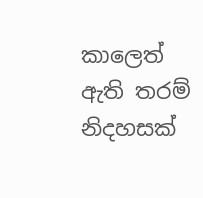කාලෙත් ඇති තරම් නිදහසක්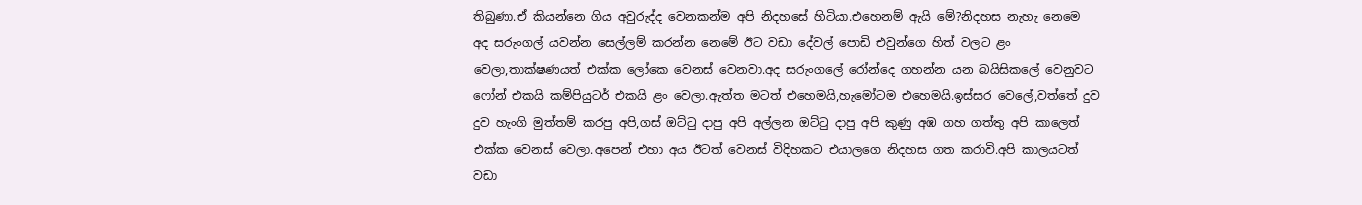තිබුණා.ඒ කියන්නෙ ගිය අවුරුද්ද වෙනකන්ම අපි නිදහසේ හිටියා.එහෙනම් ඇයි මේ?නිදහස නැහැ නෙමෙ අද සරුංගල් යවන්න සෙල්ලම් කරන්න නෙමේ ඊට වඩා දේවල් පොඩි එවුන්ගෙ හිත් වලට ළං වෙලා,තාක්ෂණයත් එක්ක ලෝකෙ වෙනස් වෙනවා.අද සරුංගලේ රෝන්දෙ ගහන්න යන බයිසිකලේ වෙනුවට ෆෝන් එකයි කම්පියුටර් එකයි ළං වෙලා.ඇත්ත මටත් එහෙමයි,හැමෝටම එහෙමයි.ඉස්සර වෙලේ,වත්තේ දුව දුව හැංගි මුත්තම් කරපු අපි,ගස් ඔට්‍ටු දාපු අපි අල්ලන ඔට්‍ටු දාපු අපි කුණු අඹ ගහ ගත්තු අපි කාලෙත් එක්ක වෙනස් වෙලා.අපෙන් එහා අය ඊටත් වෙනස් විදිහකට එයාලගෙ නිදහස ගත කරාවි.අපි කාලයටත් වඩා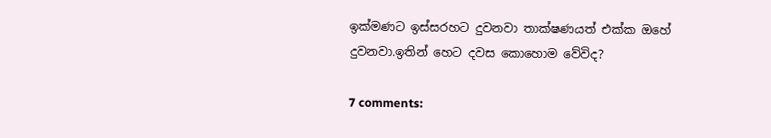ඉක්මණට ඉස්සරහට දුවනවා තාක්ෂණයත් එක්ක ඔහේ දුවනවා.ඉතින් හෙට දවස කොහොම වේවිද?

7 comments: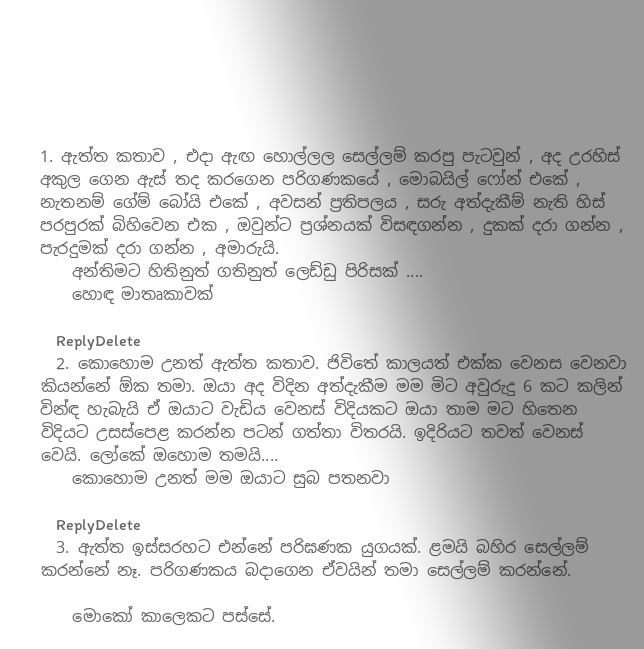1. ඇත්ත කතාව , එදා ඇඟ හොල්ලල සෙල්ලම් කරපු පැටවුන් , අද උරහිස් අකුල ගෙන ඇස් තද කරගෙන පරිගණකයේ , මොබයිල් ෆෝන් එකේ , නැතනම් ගේම් බෝයි එකේ , අවසන් ප්‍රතිපලය , සරු අත්දැකීම් නැති හිස් පරපුරක් බිහිවෙන එක , ඔවුන්ට ප්‍රශ්නයක් විසඳගන්න , දුකක් දරා ගන්න , පැරදුමක් දරා ගන්න , අමාරුයි.
    අන්තිමට හිතිනුත් ගතිනුත් ලෙඩ්ඩු පිරිසක් ....
    හොඳ මාතෘකාවක්

    ReplyDelete
  2. කොහොම උනත් ඇත්ත කතාව. ජිවිතේ කාලයත් එක්ක වෙනස වෙනවා කියන්නේ ඕක තමා. ඔයා අද විදින අත්දැකීම මම මිට අවුරුදු 6 කට කලින් වින්ඳ හැබැයි ඒ ඔයාට වැඩිය වෙනස් විදියකට ඔයා තාම මට හිතෙන විදියට උසස්පෙළ කරන්න පටන් ගත්තා විතරයි. ඉදිරියට තවත් වෙනස් වෙයි. ලෝකේ ඔහොම තමයි....
    කොහොම උනත් මම ඔයාට සුබ පතනවා

    ReplyDelete
  3. ඇත්ත ඉස්සරහට එන්නේ පරිඝණක යුගයක්. ළමයි බහිර සෙල්ලම් කරන්නේ නෑ. පරිගණකය බදාගෙන ඒවයින් තමා සෙල්ලම් කරන්නේ.

    මොකෝ කාලෙකට පස්සේ.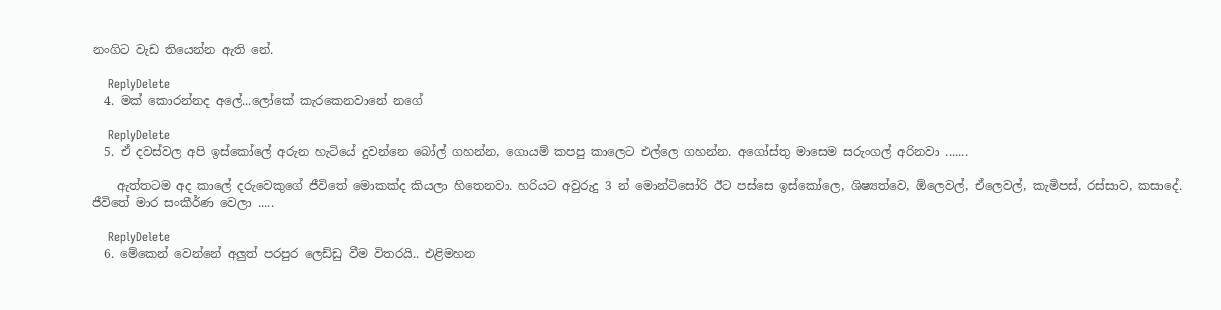නංගිට වැඩ තියෙන්න ඇති නේ.

    ReplyDelete
  4. මක් කොරන්නද අලේ...ලෝකේ කැරකෙනවානේ නගේ

    ReplyDelete
  5. ඒ දවස්වල අපි ඉස්කෝලේ අරුන හැටියේ දුවන්නෙ බෝල් ගහන්න, ගොයම් කපපු කාලෙට එල්ලෙ ගහන්න. අගෝස්තු මාසෙම සරුංගල් අරිනවා .......

    ඇත්තටම අද කාලේ දරුවෙකුගේ ජීවිතේ මොකක්ද කියලා හිතෙනවා. හරියට අවුරුදු 3 න් මොන්ටිසෝරි ඊට පස්සෙ ඉස්කෝලෙ, ශිෂ්‍යත්වෙ, ඕලෙවල්, ඒලෙවල්, කැමිපස්, රස්සාව, කසාදේ. ජීවිතේ මාර සංකීර්ණ වෙලා .....

    ReplyDelete
  6. මේකෙන් වෙන්නේ අලුත් පරපුර ලෙඩ්ඩු වීම විතරයි.. එළිමහන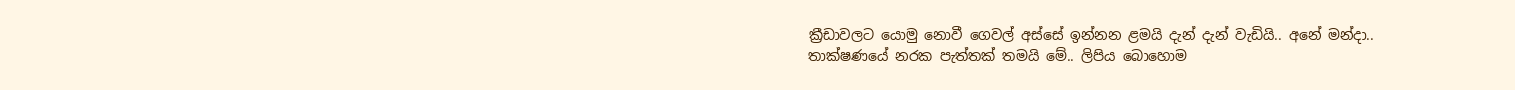ක්‍රීඩාවලට යොමු නොවී ගෙවල් අස්සේ ඉන්නන ළමයි දැන් දැන් වැඩියි.. අනේ මන්දා.. තාක්ෂණයේ නරක පැත්තක් තමයි මේ.. ලිපිය බොහොම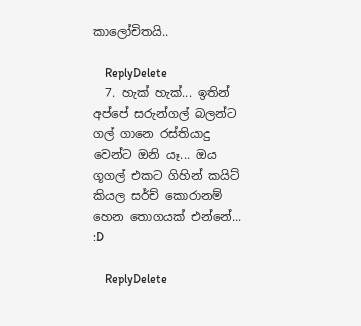කාලෝචිතයි..

    ReplyDelete
  7. හැක් හැක්... ඉතින් අප්පේ සරුන්ගල් බලන්ට ගල් ගානෙ රස්තියාදු වෙන්ට ඔනි යෑ... ඔය ගූගල් එකට ගිහින් කයිට් කියල සර්ච් කොරානම් හෙන තොගයක් එන්නේ... :D

    ReplyDelete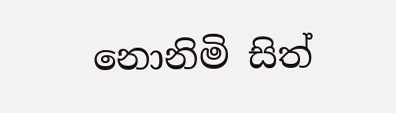නොනිමි සිත්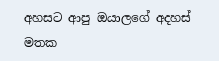අහසට ආපු ඔයාලගේ අදහස් මතක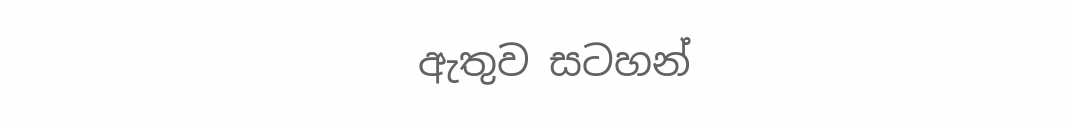ඇතුව සටහන්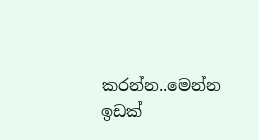කරන්න..මෙන්න ඉඩක්